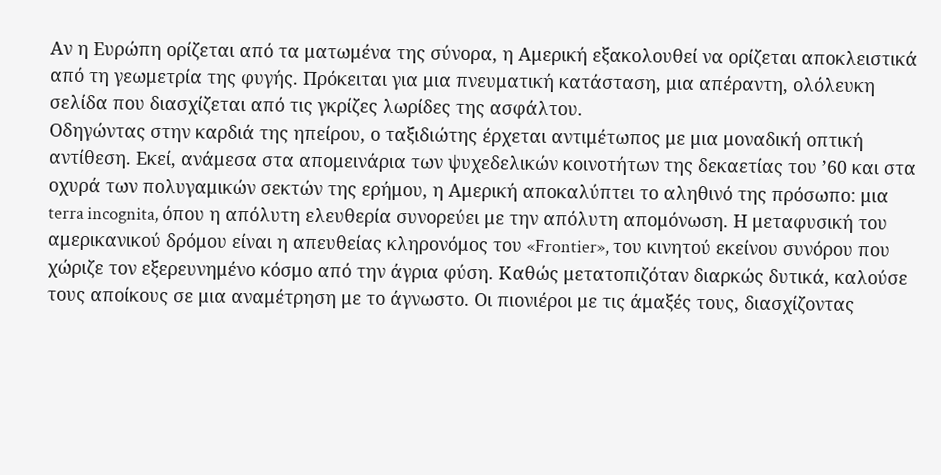Αν η Ευρώπη ορίζεται από τα ματωμένα της σύνορα, η Αμερική εξακολουθεί να ορίζεται αποκλειστικά από τη γεωμετρία της φυγής. Πρόκειται για μια πνευματική κατάσταση, μια απέραντη, ολόλευκη σελίδα που διασχίζεται από τις γκρίζες λωρίδες της ασφάλτου.
Οδηγώντας στην καρδιά της ηπείρου, ο ταξιδιώτης έρχεται αντιμέτωπος με μια μοναδική οπτική αντίθεση. Εκεί, ανάμεσα στα απομεινάρια των ψυχεδελικών κοινοτήτων της δεκαετίας του ’60 και στα οχυρά των πολυγαμικών σεκτών της ερήμου, η Αμερική αποκαλύπτει το αληθινό της πρόσωπο: μια terra incognita, όπου η απόλυτη ελευθερία συνορεύει με την απόλυτη απομόνωση. Η μεταφυσική του αμερικανικού δρόμου είναι η απευθείας κληρονόμος του «Frontier», του κινητού εκείνου συνόρου που χώριζε τον εξερευνημένο κόσμο από την άγρια φύση. Καθώς μετατοπιζόταν διαρκώς δυτικά, καλούσε τους αποίκους σε μια αναμέτρηση με το άγνωστο. Οι πιονιέροι με τις άμαξές τους, διασχίζοντας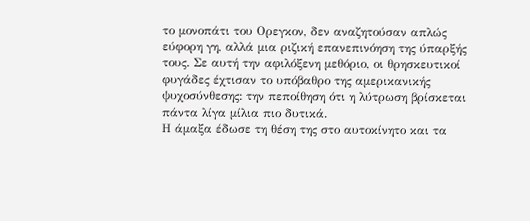το μονοπάτι του Ορεγκον, δεν αναζητούσαν απλώς εύφορη γη, αλλά μια ριζική επανεπινόηση της ύπαρξής τους. Σε αυτή την αφιλόξενη μεθόριο, οι θρησκευτικοί φυγάδες έχτισαν το υπόβαθρο της αμερικανικής ψυχοσύνθεσης: την πεποίθηση ότι η λύτρωση βρίσκεται πάντα λίγα μίλια πιο δυτικά.
Η άμαξα έδωσε τη θέση της στο αυτοκίνητο και τα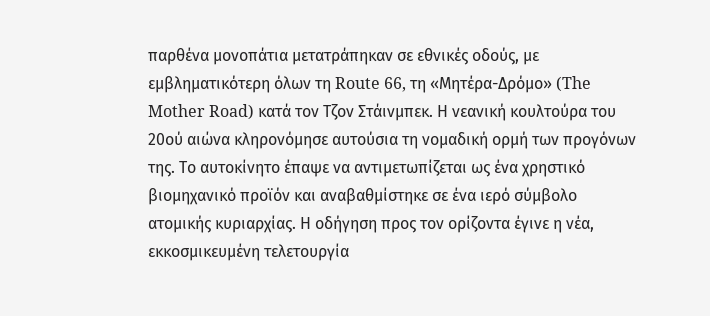παρθένα μονοπάτια μετατράπηκαν σε εθνικές οδούς, με εμβληματικότερη όλων τη Route 66, τη «Μητέρα-Δρόμο» (The Mother Road) κατά τον Τζον Στάινμπεκ. Η νεανική κουλτούρα του 20ού αιώνα κληρονόμησε αυτούσια τη νομαδική ορμή των προγόνων της. Το αυτοκίνητο έπαψε να αντιμετωπίζεται ως ένα χρηστικό βιομηχανικό προϊόν και αναβαθμίστηκε σε ένα ιερό σύμβολο ατομικής κυριαρχίας. Η οδήγηση προς τον ορίζοντα έγινε η νέα, εκκοσμικευμένη τελετουργία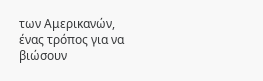των Αμερικανών, ένας τρόπος για να βιώσουν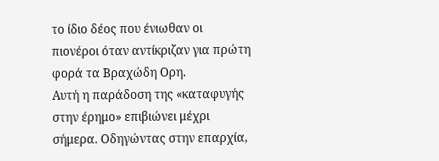το ίδιο δέος που ένιωθαν οι πιονέροι όταν αντίκριζαν για πρώτη φορά τα Βραχώδη Ορη.
Αυτή η παράδοση της «καταφυγής στην έρημο» επιβιώνει μέχρι σήμερα. Οδηγώντας στην επαρχία,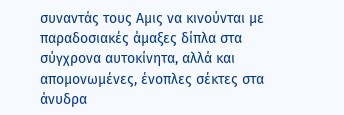συναντάς τους Αμις να κινούνται με παραδοσιακές άμαξες δίπλα στα σύγχρονα αυτοκίνητα, αλλά και απομονωμένες, ένοπλες σέκτες στα άνυδρα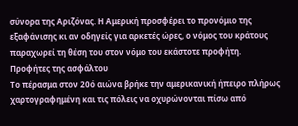σύνορα της Αριζόνας. Η Αμερική προσφέρει το προνόμιο της εξαφάνισης κι αν οδηγείς για αρκετές ώρες, ο νόμος του κράτους παραχωρεί τη θέση του στον νόμο του εκάστοτε προφήτη.
Προφήτες της ασφάλτου
Το πέρασμα στον 20ό αιώνα βρήκε την αμερικανική ήπειρο πλήρως χαρτογραφημένη και τις πόλεις να οχυρώνονται πίσω από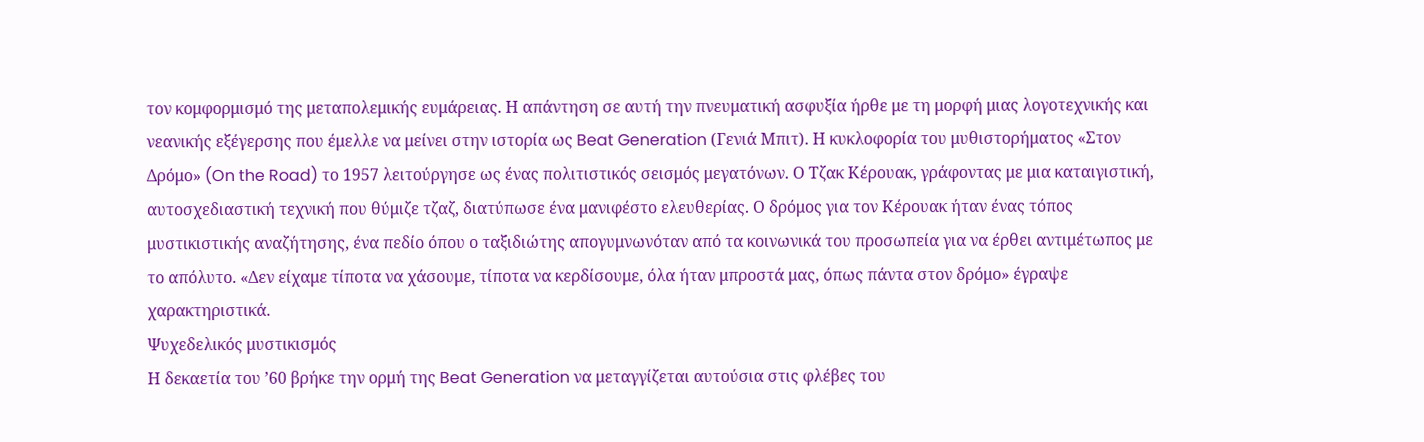τον κομφορμισμό της μεταπολεμικής ευμάρειας. Η απάντηση σε αυτή την πνευματική ασφυξία ήρθε με τη μορφή μιας λογοτεχνικής και νεανικής εξέγερσης που έμελλε να μείνει στην ιστορία ως Beat Generation (Γενιά Μπιτ). Η κυκλοφορία του μυθιστορήματος «Στον Δρόμο» (On the Road) το 1957 λειτούργησε ως ένας πολιτιστικός σεισμός μεγατόνων. Ο Τζακ Κέρουακ, γράφοντας με μια καταιγιστική, αυτοσχεδιαστική τεχνική που θύμιζε τζαζ, διατύπωσε ένα μανιφέστο ελευθερίας. Ο δρόμος για τον Κέρουακ ήταν ένας τόπος μυστικιστικής αναζήτησης, ένα πεδίο όπου ο ταξιδιώτης απογυμνωνόταν από τα κοινωνικά του προσωπεία για να έρθει αντιμέτωπος με το απόλυτο. «Δεν είχαμε τίποτα να χάσουμε, τίποτα να κερδίσουμε, όλα ήταν μπροστά μας, όπως πάντα στον δρόμο» έγραψε χαρακτηριστικά.
Ψυχεδελικός μυστικισμός
Η δεκαετία του ’60 βρήκε την ορμή της Beat Generation να μεταγγίζεται αυτούσια στις φλέβες του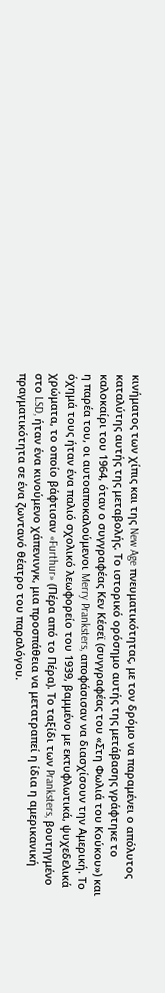κινήματος των χίπις και της New Age πνευματικότητας, με τον δρόμο να παραμένει ο απόλυτος καταλύτης αυτής της μεταβολής. Το ιστορικό ορόσημο αυτής της μετάβασης γράφτηκε το καλοκαίρι του 1964, όταν ο συγγραφέας Κεν Κέσεϊ (συγγραφέας του «Στη Φωλιά του Κούκου») και η παρέα του, οι αυτοαποκαλούμενοι Merry Pranksters, αποφάσισαν να διασχίσουν την Αμερική. Το όχημά τους ήταν ένα παλιό σχολικό λεωφορείο του 1939, βαμμένο με εκτυφλωτικά, ψυχεδελικά χρώματα, το οποίο βάφτισαν «Furthur» (Πέρα από το Πέρα). Το ταξίδι των Pranksters, βουτηγμένο στο LSD, ήταν ένα κινούμενο χάπενινγκ, μια προσπάθεια να μετατραπεί η ίδια η αμερικανική πραγματικότητα σε ένα ζωντανό θέατρο του παραλόγου.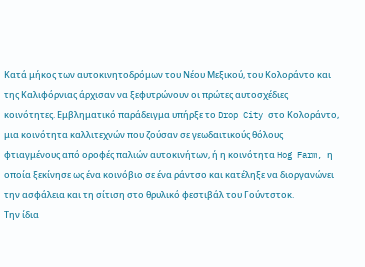Κατά μήκος των αυτοκινητοδρόμων του Νέου Μεξικού, του Κολοράντο και της Καλιφόρνιας άρχισαν να ξεφυτρώνουν οι πρώτες αυτοσχέδιες κοινότητες. Εμβληματικό παράδειγμα υπήρξε το Drop City στο Κολοράντο, μια κοινότητα καλλιτεχνών που ζούσαν σε γεωδαιτικούς θόλους φτιαγμένους από οροφές παλιών αυτοκινήτων, ή η κοινότητα Hog Farm, η οποία ξεκίνησε ως ένα κοινόβιο σε ένα ράντσο και κατέληξε να διοργανώνει την ασφάλεια και τη σίτιση στο θρυλικό φεστιβάλ του Γούντστοκ.
Την ίδια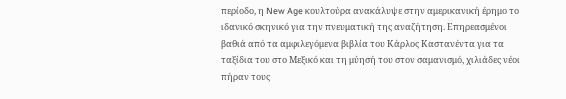περίοδο, η New Age κουλτούρα ανακάλυψε στην αμερικανική έρημο το ιδανικό σκηνικό για την πνευματική της αναζήτηση. Επηρεασμένοι βαθιά από τα αμφιλεγόμενα βιβλία του Κάρλος Καστανέντα για τα ταξίδια του στο Μεξικό και τη μύησή του στον σαμανισμό, χιλιάδες νέοι πήραν τους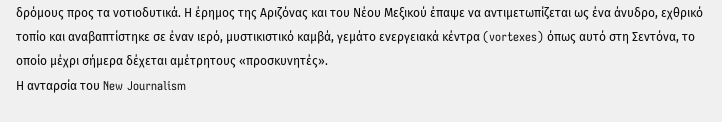δρόμους προς τα νοτιοδυτικά. Η έρημος της Αριζόνας και του Νέου Μεξικού έπαψε να αντιμετωπίζεται ως ένα άνυδρο, εχθρικό τοπίο και αναβαπτίστηκε σε έναν ιερό, μυστικιστικό καμβά, γεμάτο ενεργειακά κέντρα (vortexes) όπως αυτό στη Σεντόνα, το οποίο μέχρι σήμερα δέχεται αμέτρητους «προσκυνητές».
Η ανταρσία του New Journalism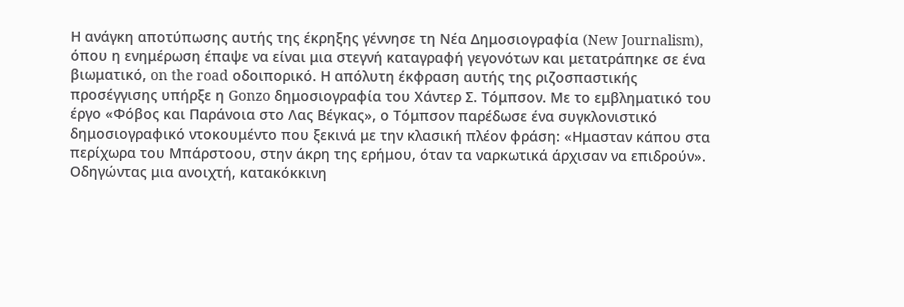Η ανάγκη αποτύπωσης αυτής της έκρηξης γέννησε τη Νέα Δημοσιογραφία (New Journalism), όπου η ενημέρωση έπαψε να είναι μια στεγνή καταγραφή γεγονότων και μετατράπηκε σε ένα βιωματικό, on the road οδοιπορικό. Η απόλυτη έκφραση αυτής της ριζοσπαστικής προσέγγισης υπήρξε η Gonzo δημοσιογραφία του Χάντερ Σ. Τόμπσον. Με το εμβληματικό του έργο «Φόβος και Παράνοια στο Λας Βέγκας», ο Τόμπσον παρέδωσε ένα συγκλονιστικό δημοσιογραφικό ντοκουμέντο που ξεκινά με την κλασική πλέον φράση: «Ημασταν κάπου στα περίχωρα του Μπάρστοου, στην άκρη της ερήμου, όταν τα ναρκωτικά άρχισαν να επιδρούν». Οδηγώντας μια ανοιχτή, κατακόκκινη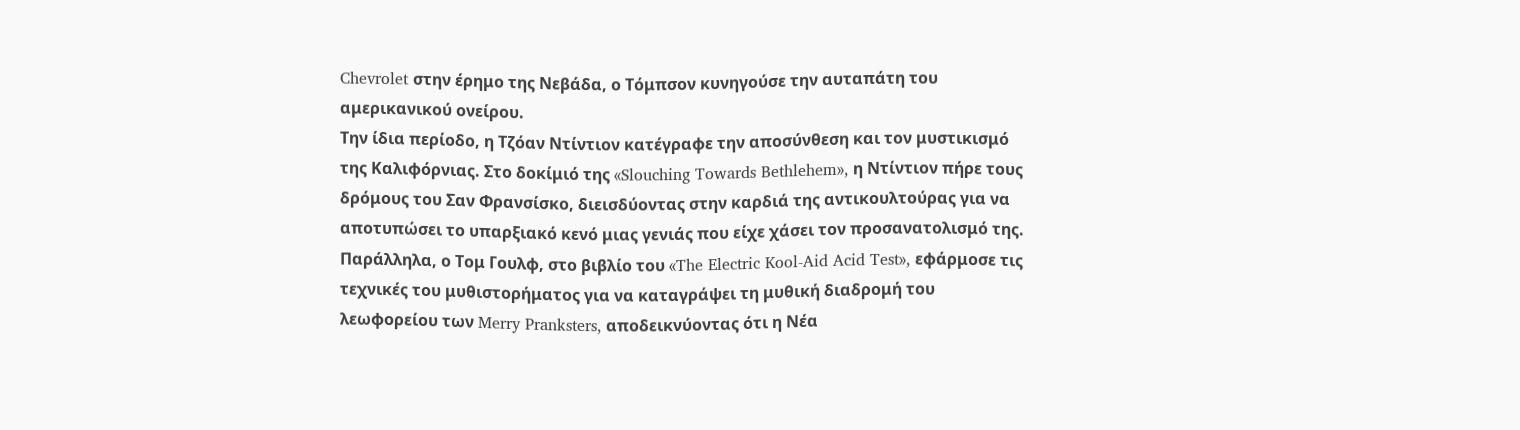Chevrolet στην έρημο της Νεβάδα, ο Τόμπσον κυνηγούσε την αυταπάτη του αμερικανικού ονείρου.
Την ίδια περίοδο, η Τζόαν Ντίντιον κατέγραφε την αποσύνθεση και τον μυστικισμό της Καλιφόρνιας. Στο δοκίμιό της «Slouching Towards Bethlehem», η Ντίντιον πήρε τους δρόμους του Σαν Φρανσίσκο, διεισδύοντας στην καρδιά της αντικουλτούρας για να αποτυπώσει το υπαρξιακό κενό μιας γενιάς που είχε χάσει τον προσανατολισμό της. Παράλληλα, ο Τομ Γουλφ, στο βιβλίο του «The Electric Kool-Aid Acid Test», εφάρμοσε τις τεχνικές του μυθιστορήματος για να καταγράψει τη μυθική διαδρομή του λεωφορείου των Merry Pranksters, αποδεικνύοντας ότι η Νέα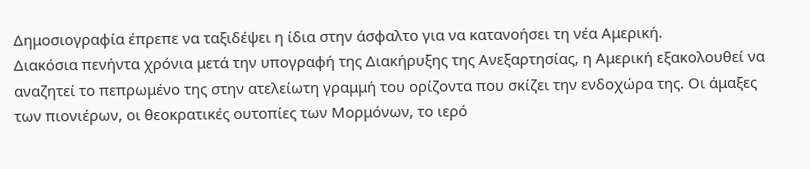Δημοσιογραφία έπρεπε να ταξιδέψει η ίδια στην άσφαλτο για να κατανοήσει τη νέα Αμερική.
Διακόσια πενήντα χρόνια μετά την υπογραφή της Διακήρυξης της Ανεξαρτησίας, η Αμερική εξακολουθεί να αναζητεί το πεπρωμένο της στην ατελείωτη γραμμή του ορίζοντα που σκίζει την ενδοχώρα της. Οι άμαξες των πιονιέρων, οι θεοκρατικές ουτοπίες των Μορμόνων, το ιερό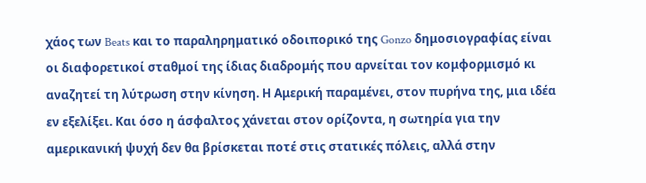χάος των Beats και το παραληρηματικό οδοιπορικό της Gonzo δημοσιογραφίας είναι οι διαφορετικοί σταθμοί της ίδιας διαδρομής που αρνείται τον κομφορμισμό κι αναζητεί τη λύτρωση στην κίνηση. Η Αμερική παραμένει, στον πυρήνα της, μια ιδέα εν εξελίξει. Και όσο η άσφαλτος χάνεται στον ορίζοντα, η σωτηρία για την αμερικανική ψυχή δεν θα βρίσκεται ποτέ στις στατικές πόλεις, αλλά στην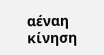αέναη κίνηση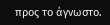προς το άγνωστο.